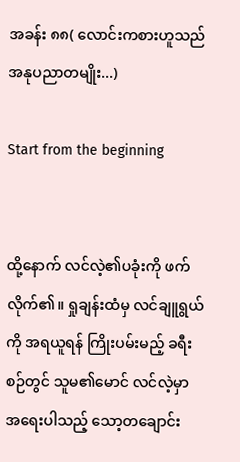အခန်း ၈၈( လောင်းကစားဟူသည် အနုပညာတမျိုး...)

Start from the beginning


ထို့နောက် လင်လဲ့၏ပခုံးကို ဖက်လိုက်၏။ ရှုချန်းထံမှ လင်ချူရွယ်ကို အရယူရန် ကြိုးပမ်းမည့် ခရီးစဉ်တွင် သူမ၏မောင် လင်လဲ့မှာ အရေးပါသည့် သော့တချောင်း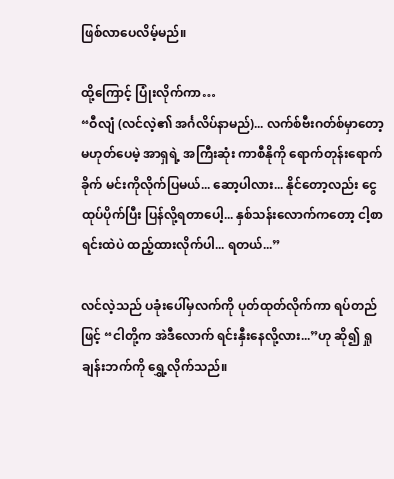ဖြစ်လာပေလိမ့်မည်။

ထို့ကြောင့် ပြုံးလိုက်ကာ…
“ဝီလျံ (လင်လဲ့၏ အင်္ဂလိပ်နာမည်)... လက်စ်ဗီးဂတ်စ်မှာတော့ မဟုတ်ပေမဲ့ အာရှရဲ့ အကြီးဆုံး ကာစီနိုကို ရောက်တုန်းရောက်ခိုက် မင်းကိုလိုက်ပြမယ်... ဆော့ပါလား... နိုင်တော့လည်း ငွေထုပ်ပိုက်ပြီး ပြန်လို့ရတာပေါ့... နှစ်သန်းလောက်ကတော့ ငါ့စာရင်းထဲပဲ ထည့်ထားလိုက်ပါ... ရတယ်...”

လင်လဲ့သည် ပခုံးပေါ်မှလက်ကို ပုတ်ထုတ်လိုက်ကာ ရပ်တည်ဖြင့် “ငါတို့က အဲဒီလောက် ရင်းနှီးနေလို့လား...”ဟု ဆို၍ ရှုချန်းဘက်ကို ရွှေ့လိုက်သည်။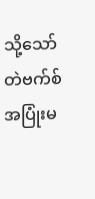သို့သော် တဲဗက်စ် အပြုံးမ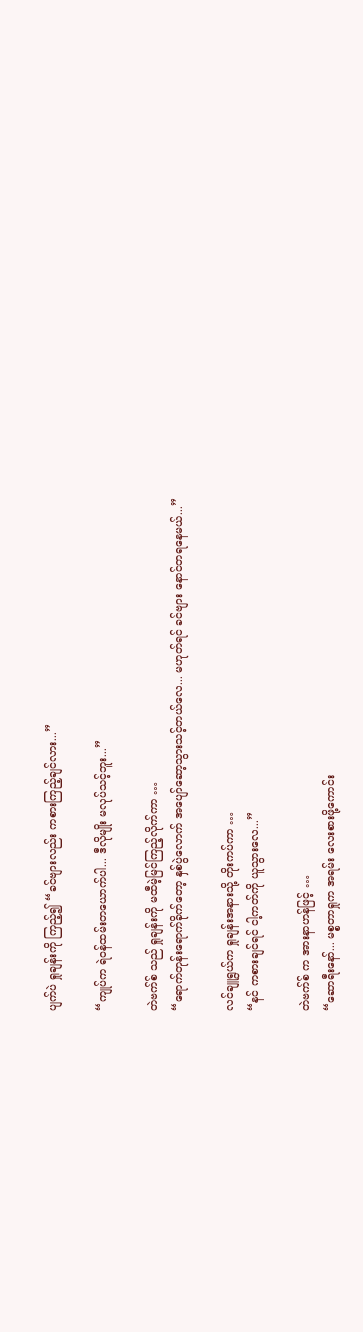ပျက်ပဲ ရှုချန်းကို ကြည့်၍ “ခင်ဗျားလည်း ကစားကြည့်ချင်လား...”

“ကျုပ်က ရဲဝန်ထမ်းတယောက်ပါ... ဒီလိုမျိုး မလုပ်သင့်ဘူး...”

တဲဗက်စ် သည် ရှုချန်းကို မထီမဲ့မြင်ကြည့်လိုက်ကာ …
“ရောက်တုန်းရောက်ခိုက်တော့ နှစ်ပွဲလောက် အပျော်ဆော့သွားသင့်တယ်လေ... မဟုတ်ရင် ခင်ဗျား နောင်တရနေမယ်...”

လင်ချူရွယ်က ရှုချန်းအနားသို့ တိုးကပ်ကာ …
“နင် ကစားချင်ရင် ငါ့ကတ်ကို ယူသွားလေ...”

တဲဗက်စ် က အားနာဟန်ဖြင့် …
“ဆောရီးနော်... မစ္စတာရှုက အရမ်း လေးစားဖို့ကောင်း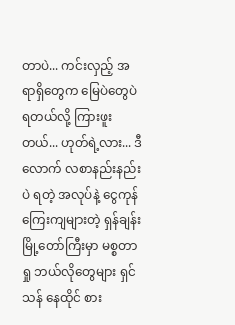တာပဲ... ကင်းလှည့် အရာရှိတွေက မြေပဲတွေပဲ ရတယ်လို့ ကြားဖူးတယ်... ဟုတ်ရဲ့လား... ဒီလောက် လစာနည်းနည်းပဲ ရတဲ့ အလုပ်နဲ့ ငွေကုန်ကြေးကျများတဲ့ ရှန်ချန်းမြို့တော်ကြီးမှာ မစ္စတာရှု ဘယ်လိုတွေများ ရှင်သန် နေထိုင် စား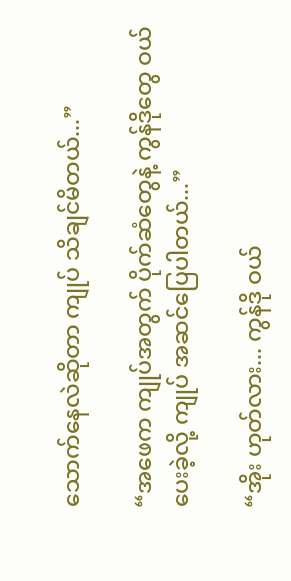သောက်နေလဲဆိုတာ ကျုပ် သိချင်မိတယ်...”

“အဖေက ကျုပ်အတွက် ပိုက်ဆံတွေနဲ့ ကွန်ဒိုတွေ ဝယ်ပေးခဲ့လို့ ကျုပ် အဆင်ပြေပါတယ်...”

“အိုး ဟုတ်လား... ကွန်ဒို ဝယ်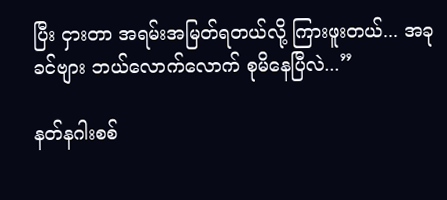ပြီး ငှားတာ အရမ်းအမြတ်ရတယ်လို့ ကြားဖူးတယ်... အခု ခင်ဗျား ဘယ်လောက်လောက် စုမိနေပြီလဲ...”

နတ်နဂါးစစ်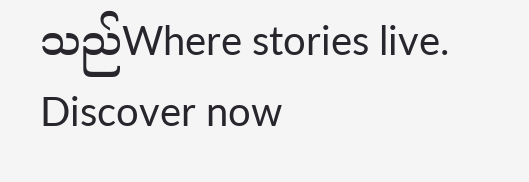သည်Where stories live. Discover now